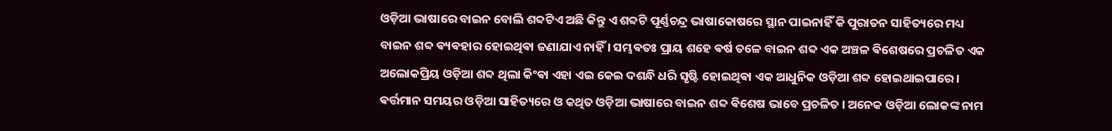ଓଡ଼ିଆ ଭାଷାରେ ବାଇନ ବୋଲି ଶବ୍ଦଟିଏ ଅଛି କିନ୍ତୁ ଏ ଶବ୍ଦଟି ପୂର୍ଣ୍ଣଚନ୍ଦ୍ର ଭାଷାକୋଷରେ ସ୍ଥାନ ପାଇନାହିଁ କି ପୁରାତନ ସାହିତ୍ୟରେ ମଧ୍ୟ ବାଇନ ଶବ୍ଦ ଵ୍ୟଵହାର ହୋଇଥିଵା ଜଣାଯାଏ ନାହିଁ । ସମ୍ଭଵତଃ ପ୍ରାୟ ଶହେ ଵର୍ଷ ତଳେ ବାଇନ ଶବ୍ଦ ଏକ ଅଞ୍ଚଳ ଵିଶେଷରେ ପ୍ରଚଳିତ ଏକ ଅଲୋକପ୍ରିୟ ଓଡ଼ିଆ ଶବ୍ଦ ଥିଲା କିଂଵା ଏହା ଏଇ କେଇ ଦଶନ୍ଧି ଧରି ସୃଷ୍ଟି ହୋଇଥିଵା ଏକ ଆଧୁନିକ ଓଡ଼ିଆ ଶବ୍ଦ ହୋଇଥାଇପାରେ ।
ଵର୍ତ୍ତମାନ ସମୟର ଓଡ଼ିଆ ସାହିତ୍ୟରେ ଓ କଥିତ ଓଡ଼ିଆ ଭାଷାରେ ବାଇନ ଶବ୍ଦ ଵିଶେଷ ଭାବେ ପ୍ରଚଳିତ । ଅନେକ ଓଡ଼ିଆ ଲୋକଙ୍କ ନାମ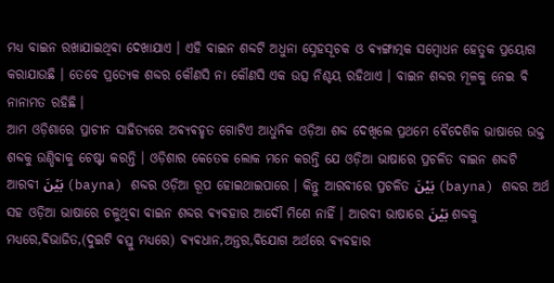ମଧ୍ୟ ବାଇନ ରଖାଯାଇଥିଵା ଦେଖାଯାଏ । ଏହି ବାଇନ ଶବ୍ଦଟି ଅଧୁନା ସ୍ନେହସୂଚକ ଓ ଵ୍ୟଙ୍ଗାତ୍ମକ ସମ୍ବୋଧନ ହେତୁକ ପ୍ରୟୋଗ କରାଯାଉଛି । ତେବେ ପ୍ରତ୍ୟେକ ଶବ୍ଦର କୌଣସି ନା କୌଣସି ଏକ ଉତ୍ସ ନିଶ୍ଚୟ ରହିଥାଏ । ବାଇନ ଶବ୍ଦର ମୂଳକୁ ନେଇ ବି ନାନାମତ ରହିଛି ।
ଆମ ଓଡ଼ିଶାରେ ପ୍ରାଚୀନ ସାହିତ୍ୟରେ ଅଵ୍ୟଵହୃତ ଗୋଟିଏ ଆଧୁନିକ ଓଡ଼ିଆ ଶବ୍ଦ ଦେଖିଲେ ପ୍ରଥମେ ଵୈଦେଶିକ ଭାଷାରେ ଉକ୍ତ ଶବ୍ଦକୁ ଉଣ୍ଡିଵାକୁ ଚେଷ୍ଟା କରନ୍ତି । ଓଡ଼ିଶାର କେତେକ ଲୋକ ମନେ କରନ୍ତି ଯେ ଓଡ଼ିଆ ଭାଷାରେ ପ୍ରଚଳିତ ବାଇନ ଶବ୍ଦଟି ଆରବୀ بَيْنَ (bayna) ଶବ୍ଦର ଓଡ଼ିଆ ରୂପ ହୋଇଥାଇପାରେ । କିନ୍ତୁ ଆରବୀରେ ପ୍ରଚଳିତ بَيْنَ (bayna) ଶବ୍ଦର ଅର୍ଥ ସହ ଓଡ଼ିଆ ଭାଷାରେ ଚଳୁଥିଵା ବାଇନ ଶବ୍ଦର ଵ୍ୟଵହାର ଆଦୌ ମିଶେ ନାହିଁ । ଆରବୀ ଭାଷାରେ بَيْنَ ଶବ୍ଦକୁ ମଧ୍ୟରେ,ଵିଭାଜିତ,(ଦୁଇଟି ଵସ୍ତୁ ମଧ୍ୟରେ) ଵ୍ୟଵଧାନ,ଅନ୍ତର,ଵିଯୋଗ ଅର୍ଥରେ ଵ୍ୟଵହାର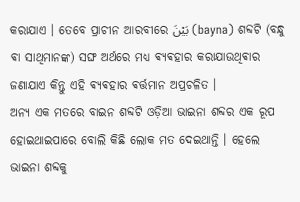କରାଯାଏ । ତେବେ ପ୍ରାଚୀନ ଆରବୀରେ بَيْنَ (bayna) ଶବ୍ଦଟି (ବନ୍ଧୁ ଵା ସାଥିମାନଙ୍କ) ସଙ୍ଘ ଅର୍ଥରେ ମଧ୍ୟ ଵ୍ୟଵହାର କରାଯାଉଥିଵାର ଜଣାଯାଏ କିନ୍ତୁ ଏହି ଵ୍ୟଵହାର ଵର୍ତ୍ତମାନ ଅପ୍ରଚଳିତ ।
ଅନ୍ୟ ଏକ ମତରେ ବାଇନ ଶବ୍ଦଟି ଓଡ଼ିଆ ଭାଇନା ଶବ୍ଦର ଏକ ରୂପ ହୋଇଥାଇପାରେ ବୋଲି କିଛି ଲୋକ ମତ ଦେଇଥାନ୍ତି । ହେଲେ ଭାଇନା ଶବ୍ଦକୁ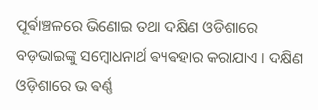ପୂର୍ଵାଞ୍ଚଳରେ ଭିଣୋଇ ତଥା ଦକ୍ଷିଣ ଓଡିଶାରେ ବଡ଼ଭାଇଙ୍କୁ ସମ୍ବୋଧନାର୍ଥ ଵ୍ୟଵହାର କରାଯାଏ । ଦକ୍ଷିଣ ଓଡ଼ିଶାରେ ଭ ଵର୍ଣ୍ଣ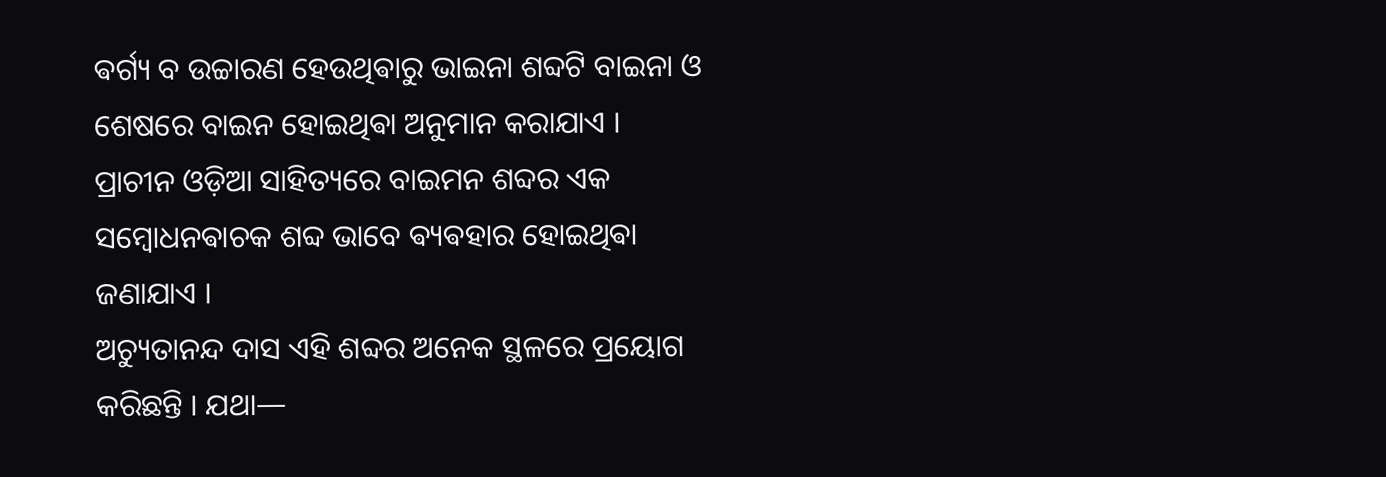ଵର୍ଗ୍ୟ ବ ଉଚ୍ଚାରଣ ହେଉଥିଵାରୁ ଭାଇନା ଶବ୍ଦଟି ବାଇନା ଓ ଶେଷରେ ବାଇନ ହୋଇଥିଵା ଅନୁମାନ କରାଯାଏ ।
ପ୍ରାଚୀନ ଓଡ଼ିଆ ସାହିତ୍ୟରେ ବାଇମନ ଶବ୍ଦର ଏକ ସମ୍ବୋଧନଵାଚକ ଶବ୍ଦ ଭାବେ ଵ୍ୟଵହାର ହୋଇଥିଵା ଜଣାଯାଏ ।
ଅଚ୍ୟୁତାନନ୍ଦ ଦାସ ଏହି ଶବ୍ଦର ଅନେକ ସ୍ଥଳରେ ପ୍ରୟୋଗ କରିଛନ୍ତି । ଯଥା—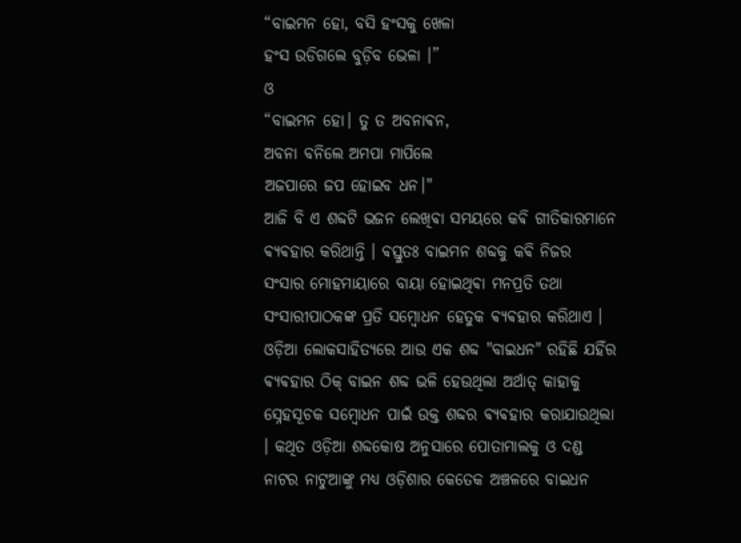“ବାଇମନ ହୋ, ବସି ହଂସକୁ ଖେଳା
ହଂସ ଉଡିଗଲେ ବୁଡ଼ିବ ଭେଳା ।”
ଓ
“ବାଇମନ ହୋ। ତୁ ତ ଅବନାଵନ,
ଅବନା ବନିଲେ ଅମପା ମାପିଲେ
ଅଜପାରେ ଜପ ହୋଇବ ଧନ।"
ଆଜି ବି ଏ ଶବ୍ଦଟି ଭଜନ ଲେଖିଵା ସମୟରେ କଵି ଗୀତିକାରମାନେ ଵ୍ୟଵହାର କରିଥାନ୍ତି । ଵସ୍ତୁତଃ ବାଇମନ ଶବ୍ଦକୁ କଵି ନିଜର ସଂସାର ମୋହମାୟାରେ ବାୟା ହୋଇଥିଵା ମନପ୍ରତି ତଥା ସଂସାରୀପାଠକଙ୍କ ପ୍ରତି ସମ୍ବୋଧନ ହେତୁକ ଵ୍ୟଵହାର କରିଥାଏ ।
ଓଡ଼ିଆ ଲୋକସାହିତ୍ୟରେ ଆଉ ଏକ ଶବ୍ଦ "ବାଇଧନ" ରହିଛି ଯହିଁର ଵ୍ୟଵହାର ଠିକ୍ ବାଇନ ଶବ୍ଦ ଭଳି ହେଉଥିଲା ଅର୍ଥାତ୍ କାହାକୁ ସ୍ନେହସୂଚକ ସମ୍ବୋଧନ ପାଇଁ ଉକ୍ତ ଶବ୍ଦର ଵ୍ୟଵହାର କରାଯାଉଥିଲା । କଥିତ ଓଡ଼ିଆ ଶବ୍ଦକୋଷ ଅନୁସାରେ ପୋତାମାଲକୁ ଓ ଦଣ୍ଡ ନାଟର ନାଟୁଆଙ୍କୁ ମଧ୍ୟ ଓଡ଼ିଶାର କେତେକ ଅଞ୍ଚଳରେ ବାଇଧନ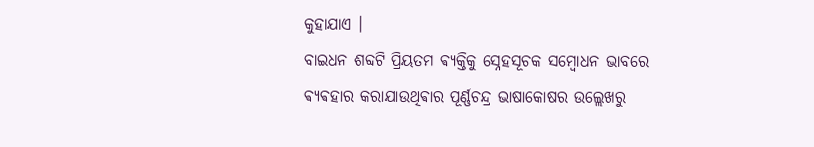କୁହାଯାଏ ।
ବାଇଧନ ଶବ୍ଦଟି ପ୍ରିୟତମ ଵ୍ୟକ୍ତିକୁ ସ୍ନେହସୂଚକ ସମ୍ବୋଧନ ଭାବରେ ଵ୍ୟଵହାର କରାଯାଉଥିଵାର ପୂର୍ଣ୍ଣଚନ୍ଦ୍ର ଭାଷାକୋଷର ଉଲ୍ଲେଖରୁ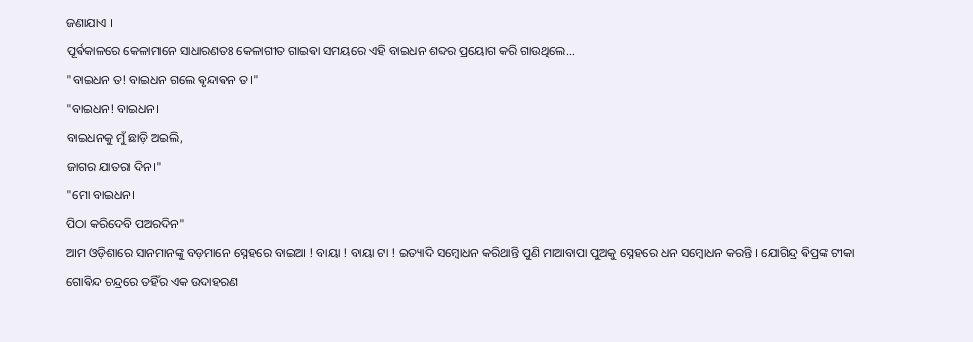ଜଣାଯାଏ ।
ପୂର୍ଵକାଳରେ କେଳାମାନେ ସାଧାରଣତଃ କେଳାଗୀତ ଗାଇଵା ସମୟରେ ଏହି ବାଇଧନ ଶବ୍ଦର ପ୍ରୟୋଗ କରି ଗାଉଥିଲେ...
"ବାଇଧନ ତ! ବାଇଧନ ଗଲେ ଵୃନ୍ଦାଵନ ତ।"
"ବାଇଧନ! ବାଇଧନ।
ବାଇଧନକୁ ମୁଁ ଛାଡ଼ି ଅଇଲି,
ଜାଗର ଯାତରା ଦିନ।"
"ମୋ ବାଇଧନ।
ପିଠା କରିଦେବି ପଅରଦିନ"
ଆମ ଓଡ଼ିଶାରେ ସାନମାନଙ୍କୁ ବଡ଼ମାନେ ସ୍ନେହରେ ବାଇଆ ! ବାୟା ! ବାୟା ଟା ! ଇତ୍ୟାଦି ସମ୍ବୋଧନ କରିଥାନ୍ତି ପୁଣି ମାଆବାପା ପୁଅକୁ ସ୍ନେହରେ ଧନ ସମ୍ବୋଧନ କରନ୍ତି । ଯୋଗିନ୍ଦ୍ର ଵିପ୍ରଙ୍କ ଟୀକା ଗୋଵିନ୍ଦ ଚନ୍ଦ୍ରରେ ତହିଁର ଏକ ଉଦାହରଣ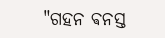"ଗହନ ଵନସ୍ତ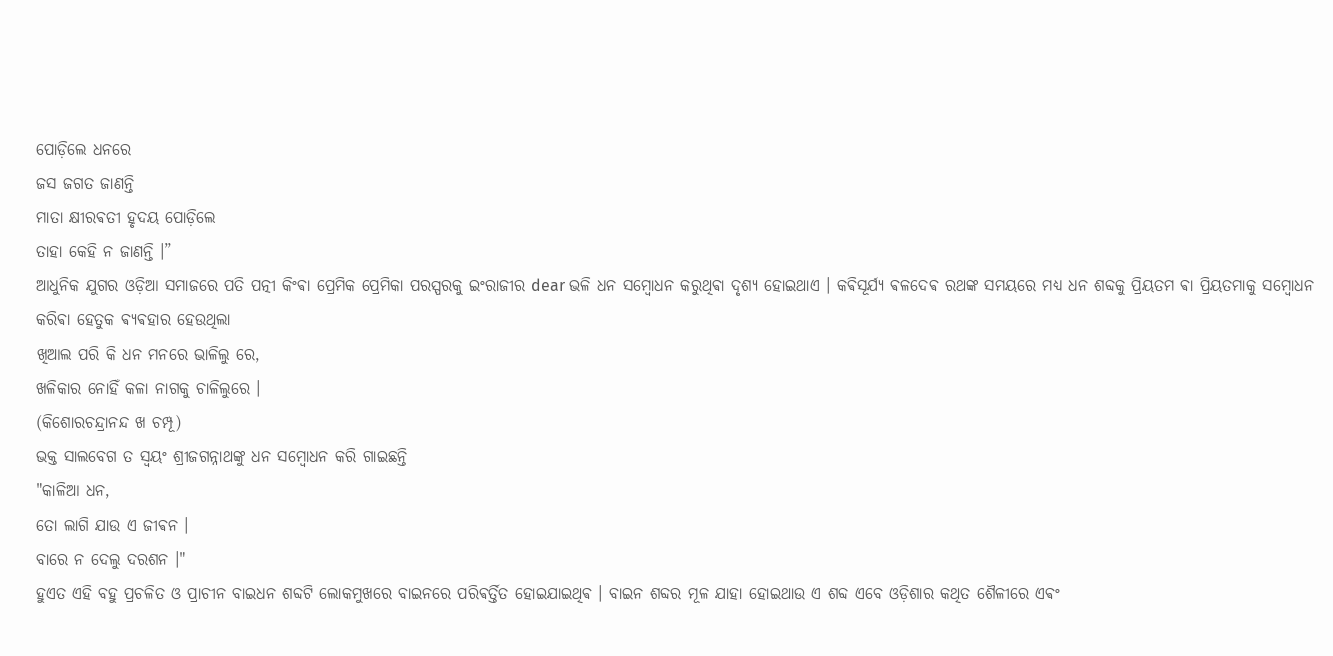ପୋଡ଼ିଲେ ଧନରେ
ଜସ ଜଗତ ଜାଣନ୍ତି
ମାତା କ୍ଷୀରଵତୀ ହୃଦୟ ପୋଡ଼ିଲେ
ତାହା କେହି ନ ଜାଣନ୍ତି ।”
ଆଧୁନିକ ଯୁଗର ଓଡ଼ିଆ ସମାଜରେ ପତି ପତ୍ନୀ କିଂଵା ପ୍ରେମିକ ପ୍ରେମିକା ପରସ୍ପରକୁ ଇଂରାଜୀର dear ଭଳି ଧନ ସମ୍ବୋଧନ କରୁଥିଵା ଦୃଶ୍ୟ ହୋଇଥାଏ । କଵିସୂର୍ଯ୍ୟ ଵଳଦେଵ ରଥଙ୍କ ସମୟରେ ମଧ୍ୟ ଧନ ଶବ୍ଦକୁ ପ୍ରିୟତମ ଵା ପ୍ରିୟତମାକୁ ସମ୍ବୋଧନ କରିଵା ହେତୁକ ଵ୍ୟଵହାର ହେଉଥିଲା
ଖିଆଲ ପରି କି ଧନ ମନରେ ଭାଳିଲୁ ରେ,
ଖଳିକାର ନୋହିଁ କଳା ନାଗକୁ ଚାଳିଲୁରେ ।
(କିଶୋରଚନ୍ଦ୍ରାନନ୍ଦ ଖ ଚମ୍ପୂ)
ଭକ୍ତ ସାଲବେଗ ତ ସ୍ଵୟଂ ଶ୍ରୀଜଗନ୍ନାଥଙ୍କୁ ଧନ ସମ୍ବୋଧନ କରି ଗାଇଛନ୍ତି
"କାଳିଆ ଧନ,
ତୋ ଲାଗି ଯାଉ ଏ ଜୀଵନ ।
ବାରେ ନ ଦେଲୁ ଦରଶନ ।"
ହୁଏତ ଏହି ବହୁ ପ୍ରଚଳିତ ଓ ପ୍ରାଚୀନ ବାଇଧନ ଶବ୍ଦଟି ଲୋକମୁଖରେ ବାଇନରେ ପରିଵର୍ତ୍ତିତ ହୋଇଯାଇଥିଵ । ବାଇନ ଶବ୍ଦର ମୂଳ ଯାହା ହୋଇଥାଉ ଏ ଶବ୍ଦ ଏବେ ଓଡ଼ିଶାର କଥିତ ଶୈଳୀରେ ଏଵଂ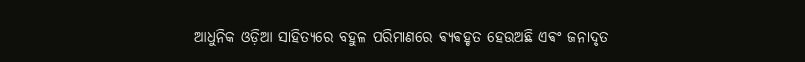ଆଧୁନିକ ଓଡ଼ିଆ ସାହିତ୍ୟରେ ବହୁଳ ପରିମାଣରେ ଵ୍ୟଵହୃତ ହେଉଅଛି ଏଵଂ ଜନାଦୃତ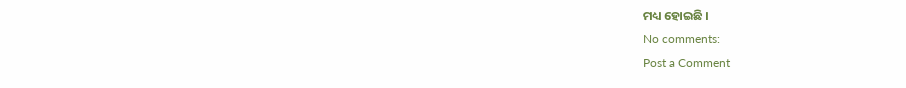ମଧ୍ୟ ହୋଇଛି ।
No comments:
Post a Comment